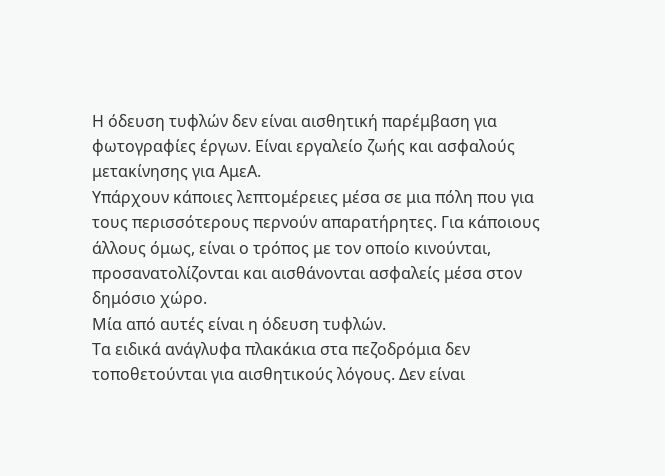Η όδευση τυφλών δεν είναι αισθητική παρέμβαση για φωτογραφίες έργων. Είναι εργαλείο ζωής και ασφαλούς μετακίνησης για ΑμεΑ.
Υπάρχουν κάποιες λεπτομέρειες μέσα σε μια πόλη που για τους περισσότερους περνούν απαρατήρητες. Για κάποιους άλλους όμως, είναι ο τρόπος με τον οποίο κινούνται, προσανατολίζονται και αισθάνονται ασφαλείς μέσα στον δημόσιο χώρο.
Μία από αυτές είναι η όδευση τυφλών.
Τα ειδικά ανάγλυφα πλακάκια στα πεζοδρόμια δεν τοποθετούνται για αισθητικούς λόγους. Δεν είναι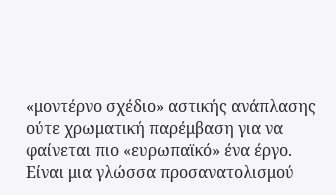«μοντέρνο σχέδιο» αστικής ανάπλασης ούτε χρωματική παρέμβαση για να φαίνεται πιο «ευρωπαϊκό» ένα έργο. Είναι μια γλώσσα προσανατολισμού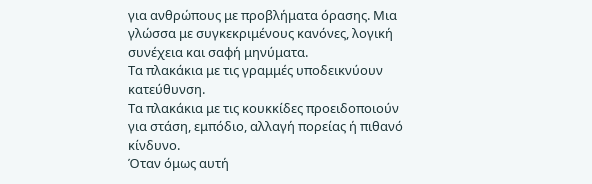για ανθρώπους με προβλήματα όρασης. Μια γλώσσα με συγκεκριμένους κανόνες, λογική συνέχεια και σαφή μηνύματα.
Τα πλακάκια με τις γραμμές υποδεικνύουν κατεύθυνση.
Τα πλακάκια με τις κουκκίδες προειδοποιούν για στάση, εμπόδιο, αλλαγή πορείας ή πιθανό κίνδυνο.
Όταν όμως αυτή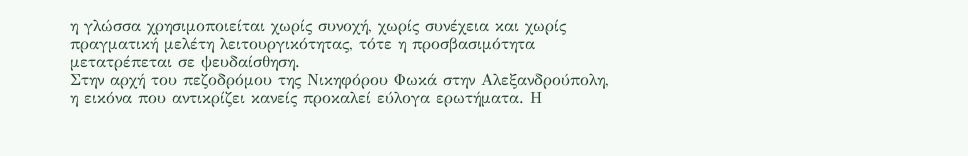η γλώσσα χρησιμοποιείται χωρίς συνοχή, χωρίς συνέχεια και χωρίς πραγματική μελέτη λειτουργικότητας, τότε η προσβασιμότητα μετατρέπεται σε ψευδαίσθηση.
Στην αρχή του πεζοδρόμου της Νικηφόρου Φωκά στην Αλεξανδρούπολη, η εικόνα που αντικρίζει κανείς προκαλεί εύλογα ερωτήματα. Η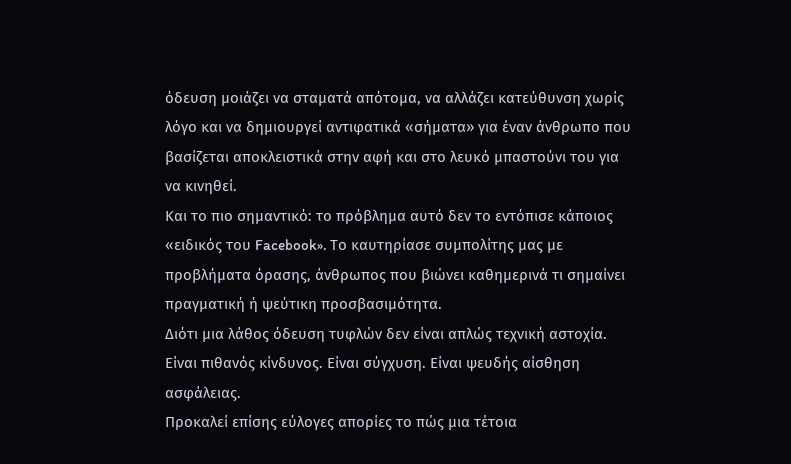όδευση μοιάζει να σταματά απότομα, να αλλάζει κατεύθυνση χωρίς λόγο και να δημιουργεί αντιφατικά «σήματα» για έναν άνθρωπο που βασίζεται αποκλειστικά στην αφή και στο λευκό μπαστούνι του για να κινηθεί.
Και το πιο σημαντικό: το πρόβλημα αυτό δεν το εντόπισε κάποιος «ειδικός του Facebook». Το καυτηρίασε συμπολίτης μας με προβλήματα όρασης, άνθρωπος που βιώνει καθημερινά τι σημαίνει πραγματική ή ψεύτικη προσβασιμότητα.
Διότι μια λάθος όδευση τυφλών δεν είναι απλώς τεχνική αστοχία. Είναι πιθανός κίνδυνος. Είναι σύγχυση. Είναι ψευδής αίσθηση ασφάλειας.
Προκαλεί επίσης εύλογες απορίες το πώς μια τέτοια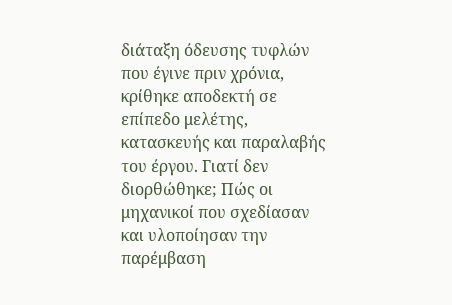διάταξη όδευσης τυφλών που έγινε πριν χρόνια, κρίθηκε αποδεκτή σε επίπεδο μελέτης, κατασκευής και παραλαβής του έργου. Γιατί δεν διορθώθηκε; Πώς οι μηχανικοί που σχεδίασαν και υλοποίησαν την παρέμβαση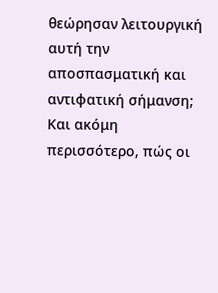θεώρησαν λειτουργική αυτή την αποσπασματική και αντιφατική σήμανση; Και ακόμη περισσότερο, πώς οι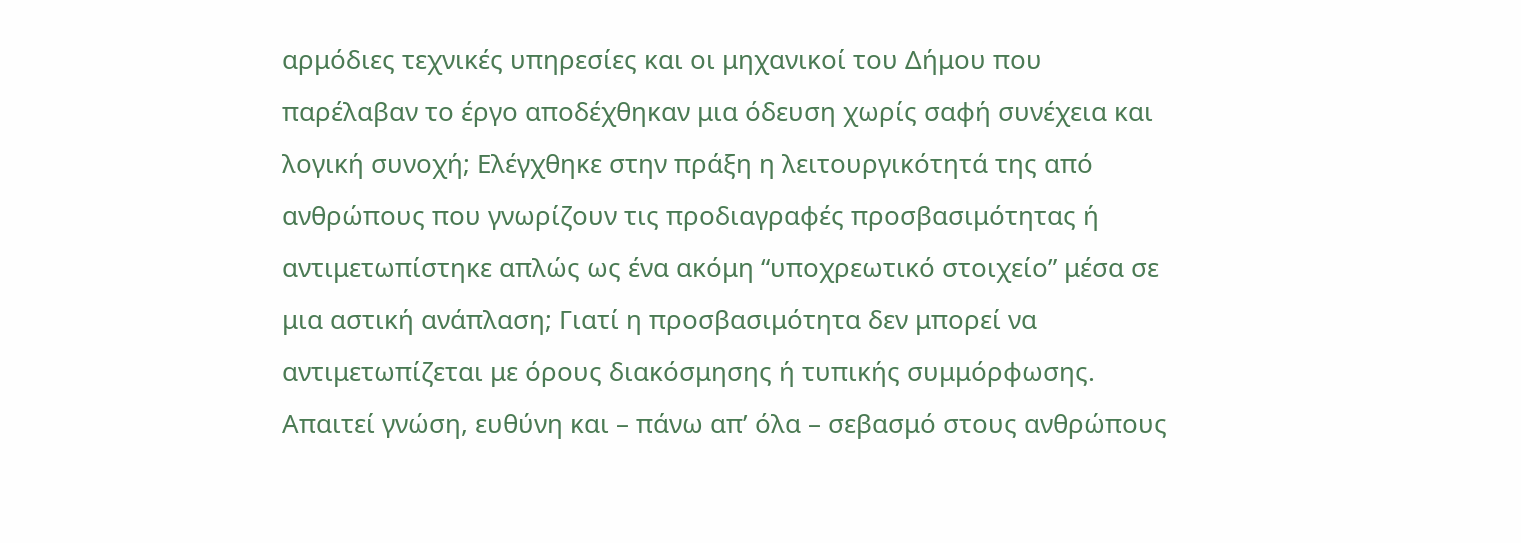αρμόδιες τεχνικές υπηρεσίες και οι μηχανικοί του Δήμου που παρέλαβαν το έργο αποδέχθηκαν μια όδευση χωρίς σαφή συνέχεια και λογική συνοχή; Ελέγχθηκε στην πράξη η λειτουργικότητά της από ανθρώπους που γνωρίζουν τις προδιαγραφές προσβασιμότητας ή αντιμετωπίστηκε απλώς ως ένα ακόμη “υποχρεωτικό στοιχείο” μέσα σε μια αστική ανάπλαση; Γιατί η προσβασιμότητα δεν μπορεί να αντιμετωπίζεται με όρους διακόσμησης ή τυπικής συμμόρφωσης. Απαιτεί γνώση, ευθύνη και – πάνω απ’ όλα – σεβασμό στους ανθρώπους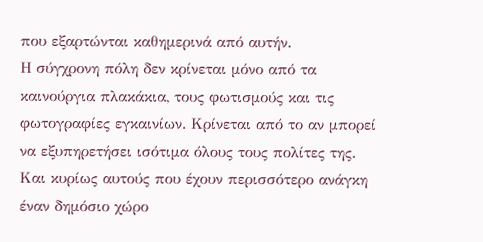που εξαρτώνται καθημερινά από αυτήν.
Η σύγχρονη πόλη δεν κρίνεται μόνο από τα καινούργια πλακάκια, τους φωτισμούς και τις φωτογραφίες εγκαινίων. Κρίνεται από το αν μπορεί να εξυπηρετήσει ισότιμα όλους τους πολίτες της. Και κυρίως αυτούς που έχουν περισσότερο ανάγκη έναν δημόσιο χώρο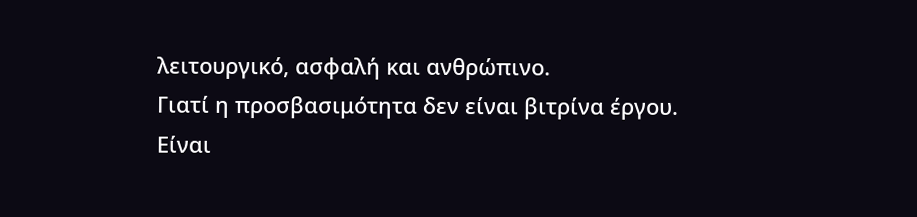λειτουργικό, ασφαλή και ανθρώπινο.
Γιατί η προσβασιμότητα δεν είναι βιτρίνα έργου.
Είναι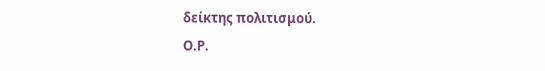δείκτης πολιτισμού.
Ο.Ρ.